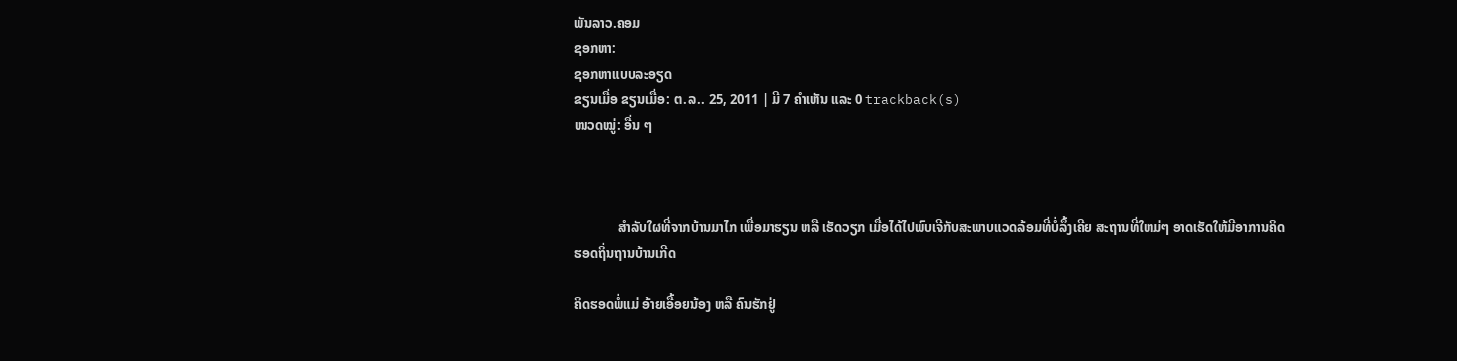ພັນລາວ.ຄອມ
ຊອກຫາ:
ຊອກຫາແບບລະອຽດ
ຂຽນເມື່ອ ຂຽນເມື່ອ: ຕ.ລ.. 25, 2011 | ມີ 7 ຄຳເຫັນ ແລະ 0 trackback(s)
ໜວດໝູ່: ອື່ນ ໆ



             ສຳລັບໃຜທີ່ຈາກບ້ານມາໄກ ເພື່ອມາຮຽນ ຫລື ເຮັດວຽກ ເມື່ອໄດ້ໄປພົບເຈີກັບສະພາບແວດລ້ອມທີ່ບໍ່ລຶ້ງເຄີຍ ສະຖານທີ່ໃຫມ່ໆ ອາດເຮັດໃຫ້ມີອາການຄິດຮອດຖິ່ນຖານບ້ານເກີດ

ຄິດຮອດພໍ່ແມ່ ອ້າຍເອື້ອຍນ້ອງ ຫລື ຄົນຮັກຢູ່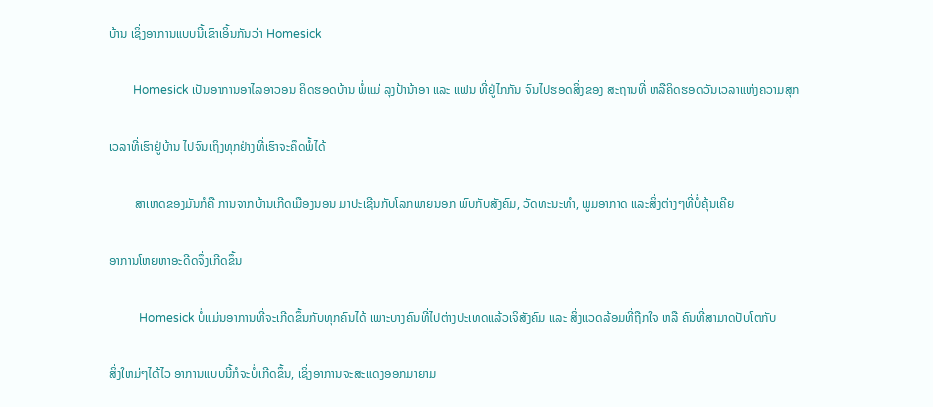ບ້ານ ເຊິ່ງອາການແບບນີ້ເຂົາເອິ້ນກັນວ່າ Homesick

        Homesick ເປັນອາການອາໄລອາວອນ ຄິດຮອດບ້ານ ພໍ່ແມ່ ລຸງປ້ານ້າອາ ແລະ ແຟນ ທີ່ຢູ່ໄກກັນ ຈົນໄປຮອດສິ່ງຂອງ ສະຖານທີ່ ຫລືຄິດຮອດວັນເວລາແຫ່ງຄວາມສຸກ

ເວລາທີ່ເຮົາຢູ່ບ້ານ ໄປຈົນເຖິງທຸກຢ່າງທີ່ເຮົາຈະຄຶດພໍ້ໄດ້

        ສາເຫດຂອງມັນກໍຄື ການຈາກບ້ານເກີດເມືອງນອນ ມາປະເຊີນກັບໂລກພາຍນອກ ພົບກັບສັງຄົມ, ວັດທະນະທຳ, ພູມອາກາດ ແລະສິ່ງຕ່າງໆທີ່ບໍ່ຄຸ້ນເຄີຍ

ອາການໂຫຍຫາອະດີດຈຶ່ງເກີດຂຶ້ນ

          Homesick ບໍ່ແມ່ນອາການທີ່ຈະເກີດຂຶ້ນກັບທຸກຄົນໄດ້ ເພາະບາງຄົນທີ່ໄປຕ່າງປະເທດແລ້ວເຈິສັງຄົມ ແລະ ສິ່ງແວດລ້ອມທີ່ຖືກໃຈ ຫລື ຄົນທີ່ສາມາດປັບໂຕກັບ

ສິ່ງໃຫມ່ໆໄດ້ໄວ ອາການແບບນີ້ກໍຈະບໍ່ເກີດຂຶ້ນ, ເຊິ່ງອາການຈະສະແດງອອກມາຍາມ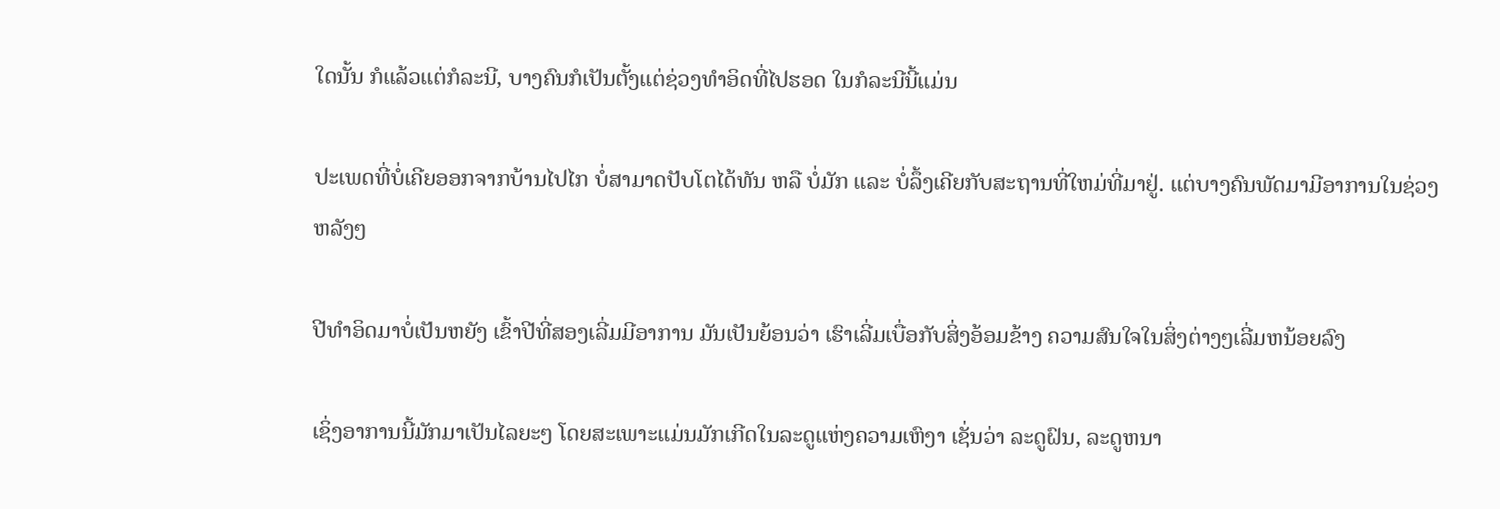ໃດນັ້ນ ກໍແລ້ວແຕ່ກໍລະນີ, ບາງຄົນກໍເປັນຕັ້ງແຕ່ຊ່ວງທຳອິດທີ່ໄປຮອດ ໃນກໍລະນີນີ້ແມ່ນ

ປະເພດທີ່ບໍ່ເຄີຍອອກຈາກບ້ານໄປໄກ ບໍ່ສາມາດປັບໂຕໄດ້ທັນ ຫລື ບໍ່ມັກ ແລະ ບໍ່ລຶ້ງເຄີຍກັບສະຖານທີ່ໃຫມ່ທີ່ມາຢູ່. ແຕ່ບາງຄົນພັດມາມີອາການໃນຊ່ວງຫລັງໆ

ປີທຳອິດມາບໍ່ເປັນຫຍັງ ເຂົ້າປີທີ່ສອງເລີ່ມມີອາການ ມັນເປັນຍ້ອນວ່າ ເຮົາເລີ່ມເບື່ອກັບສິ່ງອ້ອມຂ້າງ ຄວາມສົນໃຈໃນສິ່ງຕ່າງໆເລີ່ມຫນ້ອຍລົງ

ເຊິ່ງອາການນີ້ມັກມາເປັນໄລຍະໆ ໂດຍສະເພາະແມ່ນມັກເກີດໃນລະດູແຫ່ງຄວາມເຫົງາ ເຊັ່ນວ່າ ລະດູຝົນ, ລະດູຫນາ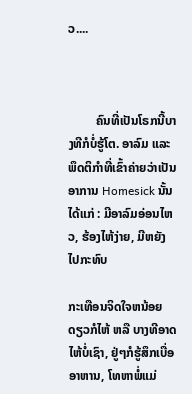ວ....



         ຄົນທີ່ເປັນໂຣກນີ້ບາງທີກໍບໍ່ຮູ້ໂຕ. ອາລົມ ແລະ ພຶດຕິກຳທີ່ເຂົ້າຄ່າຍວ່າເປັນອາການ Homesick ນັ້ນໄດ້ແກ່ : ມີອາລົມອ່ອນໄຫວ, ຮ້ອງໄຫ້ງ່າຍ, ມີຫຍັງໄປກະທົບ

ກະເທືອນຈິດໃຈຫນ້ອຍດຽວກໍໄຫ້ ຫລື ບາງທີອາດໄຫ້ບໍ່ເຊົາ, ຢູ່ໆກໍຮູ້ສຶກເບື່ອອາຫານ, ໂທຫາພໍ່ແມ່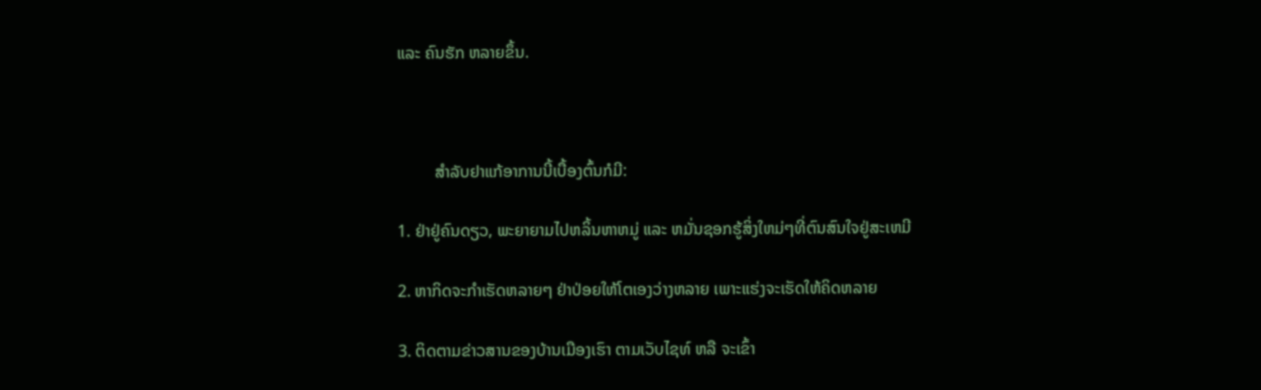ແລະ ຄົນຮັກ ຫລາຍຂຶ້ນ.



         ສຳລັບຢາແກ້ອາການນີ້ເບື້ອງຕົ້ນກໍມີ:

1. ຢ່າຢູ່ຄົນດຽວ, ພະຍາຍາມໄປຫລິ້ນຫາຫມູ່ ແລະ ຫມັ່ນຊອກຮູ້ສິ່ງໃຫມ່ໆທີ່ຕົນສົນໃຈຢູ່ສະເຫມີ

2. ຫາກິດຈະກຳເຮັດຫລາຍໆ ຢ່າປ່ອຍໃຫ້ໂຕເອງວ່າງຫລາຍ ເພາະແຮ່ງຈະເຮັດໃຫ້ຄິດຫລາຍ

3. ຕິດຕາມຂ່າວສານຂອງບ້ານເມືອງເຮົາ ຕາມເວັບໄຊທ໌ ຫລື ຈະເຂົ້າ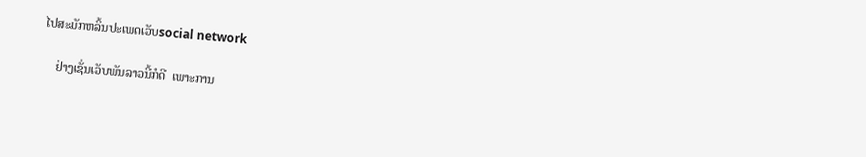ໄປສະມັກຫລິ້ນປະເພດເວັບsocial network

    ຢ່າງເຊັ່ນເວັບພັນລາວນີ້ກໍດີ  ເພາະການ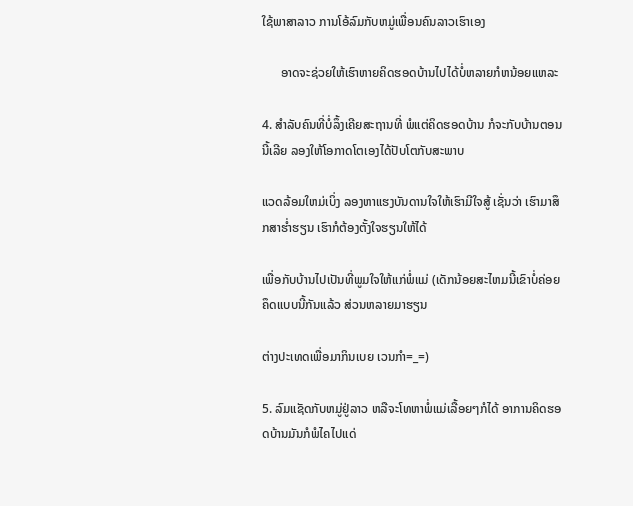ໃຊ້ພາສາລາວ ການໂອ້ລົມກັບຫມູ່ເພື່ອນຄົນລາວເຮົາເອງ

      ອາດຈະຊ່ວຍໃຫ້ເຮົາຫາຍຄິດຮອດບ້ານໄປໄດ້ບໍ່ຫລາຍກໍຫນ້ອຍແຫລະ

4. ສຳລັບຄົນທີ່ບໍ່ລຶ້ງເຄີຍສະຖານທີ່ ພໍແຕ່ຄິດຮອດບ້ານ ກໍຈະກັບບ້ານຕອນນີ້ເລີຍ ລອງໃຫ້ໂອກາດໂຕເອງໄດ້ປັບໂຕກັບສະພາບ

ແວດລ້ອມໃຫມ່ເບິ່ງ ລອງຫາແຮງບັນດານໃຈໃຫ້ເຮົາມີໃຈສູ້ ເຊັ່ນວ່າ ເຮົາມາສຶກສາຮ່ຳຮຽນ ເຮົາກໍຕ້ອງຕັ້ງໃຈຮຽນໃຫ້ໄດ້

ເພື່ອກັບບ້ານໄປເປັນທີ່ພູມໃຈໃຫ້ແກ່ພໍ່ແມ່ (ເດັກນ້ອຍສະໄຫມນີ້ເຂົາບໍ່ຄ່ອຍຄຶດແບບນີ້ກັນແລ້ວ ສ່ວນຫລາຍມາຮຽນ

ຕ່າງປະເທດເພື່ອມາກິນເບຍ ເວນກຳ=_=)

5. ລົມແຊັດກັບຫມູ່ຢູ່ລາວ ຫລືຈະໂທຫາພໍ່ແມ່ເລື້ອຍໆກໍໄດ້ ອາການຄິດຮອດບ້ານມັນກໍພໍໄຄໄປແດ່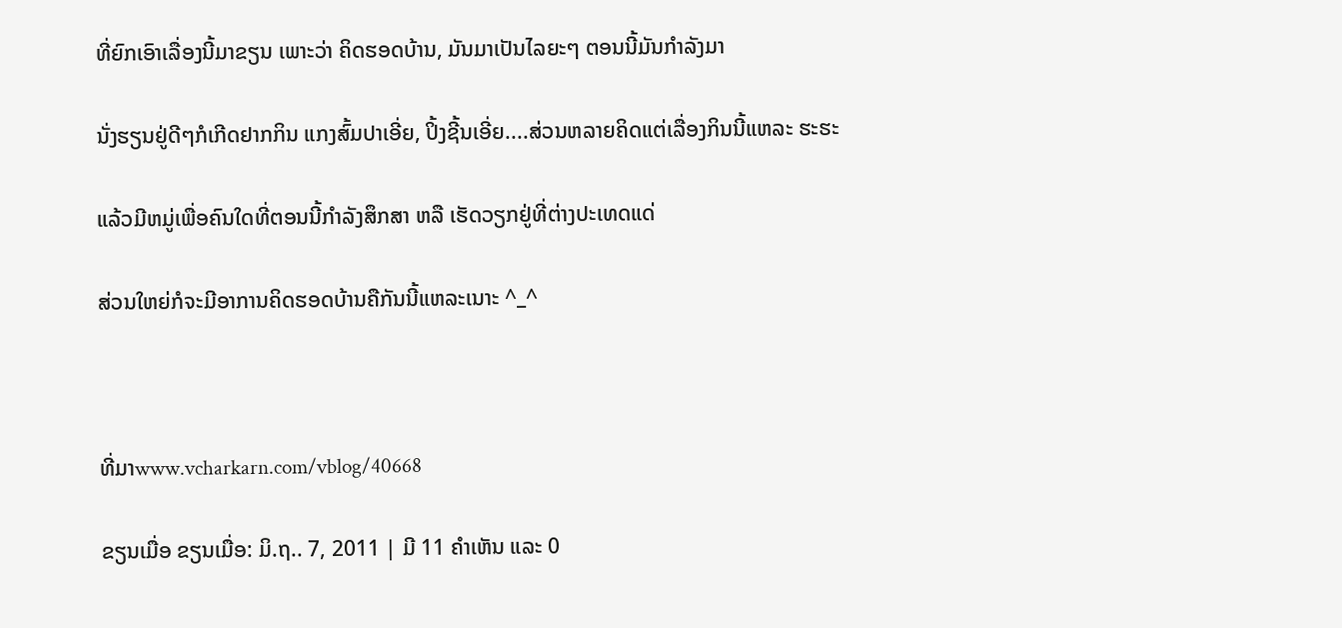ທີ່ຍົກເອົາເລື່ອງນີ້ມາຂຽນ ເພາະວ່າ ຄິດຮອດບ້ານ, ມັນມາເປັນໄລຍະໆ ຕອນນີ້ມັນກຳລັງມາ

ນັ່ງຮຽນຢູ່ດີໆກໍເກີດຢາກກິນ ແກງສົ້ມປາເອີ່ຍ, ປິ້ງຊີ້ນເອີ່ຍ....ສ່ວນຫລາຍຄິດແຕ່ເລື່ອງກິນນີ້ແຫລະ ຮະຮະ

ແລ້ວມີຫມູ່ເພື່ອຄົນໃດທີ່ຕອນນີ້ກຳລັງສຶກສາ ຫລື ເຮັດວຽກຢູ່ທີ່ຕ່າງປະເທດແດ່

ສ່ວນໃຫຍ່ກໍຈະມີອາການຄິດຮອດບ້ານຄືກັນນີ້ແຫລະເນາະ ^_^



ທີ່ມາwww.vcharkarn.com/vblog/40668

ຂຽນເມື່ອ ຂຽນເມື່ອ: ມິ.ຖ.. 7, 2011 | ມີ 11 ຄຳເຫັນ ແລະ 0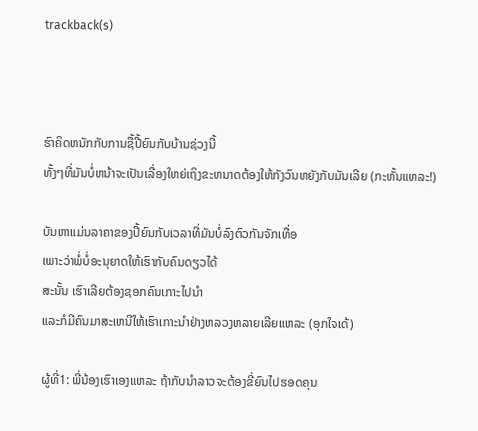trackback(s)



ຮົາຄິດຫນັກກັບການຊື້ປີ້ຍົນກັບບ້ານຊ່ວງນີ້
ທັ້ງໆທີ່ມັນບໍ່ຫນ້າຈະເປັນເລື່ອງໃຫຍ່ເຖິງຂະຫນາດຕ້ອງໃຫ້ກັງວົນຫຍັງກັບມັນເລີຍ (ກະຫັ້ນແຫລະ!)

ບັນຫາແມ່ນລາຄາຂອງປີ້ຍົນກັບເວລາທີ່ມັນບໍ່ລົງຕົວກັນຈັກເທື່ອ
ເພາະວ່າພໍ່ບໍ່ອະນຸຍາດໃຫ້ເຮົາກັບຄົນດຽວໄດ້
ສະນັ້ນ ເຮົາເລີຍຕ້ອງຊອກຄົນເກາະໄປນຳ
ແລະກໍມີຄົນມາສະເຫນີໃຫ້ເຮົາເກາະນຳຢ່າງຫລວງຫລາຍເລີຍແຫລະ (ອຸກໃຈເດ້)

ຜູ້ທີ່1: ພີ່ນ້ອງເຮົາເອງແຫລະ ຖ້າກັບນຳລາວຈະຕ້ອງຂີ່ຍົນໄປຮອດຄຸນ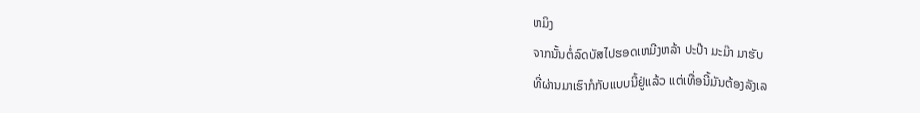ຫມິງ
ຈາກນັ້ນຕໍ່ລົດບັສໄປຮອດເຫມີງຫລ້າ ປະປ໊າ ມະມ໊າ ມາຮັບ
ທີ່ຜ່ານມາເຮົາກໍກັບແບບນີ້ຢູ່ແລ້ວ ແຕ່ເທື່ອນີ້ມັນຕ້ອງລັງເລ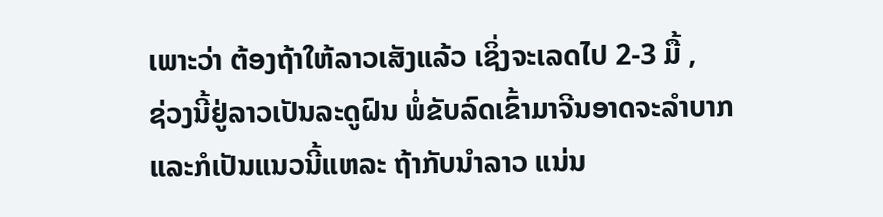ເພາະວ່າ ຕ້ອງຖ້າໃຫ້ລາວເສັງແລ້ວ ເຊິ່ງຈະເລດໄປ 2-3 ມື້ ,
ຊ່ວງນີ້ຢູ່ລາວເປັນລະດູຝົນ ພໍ່ຂັບລົດເຂົ້າມາຈີນອາດຈະລຳບາກ
ແລະກໍເປັນແນວນີ້ແຫລະ ຖ້າກັບນຳລາວ ແນ່ນ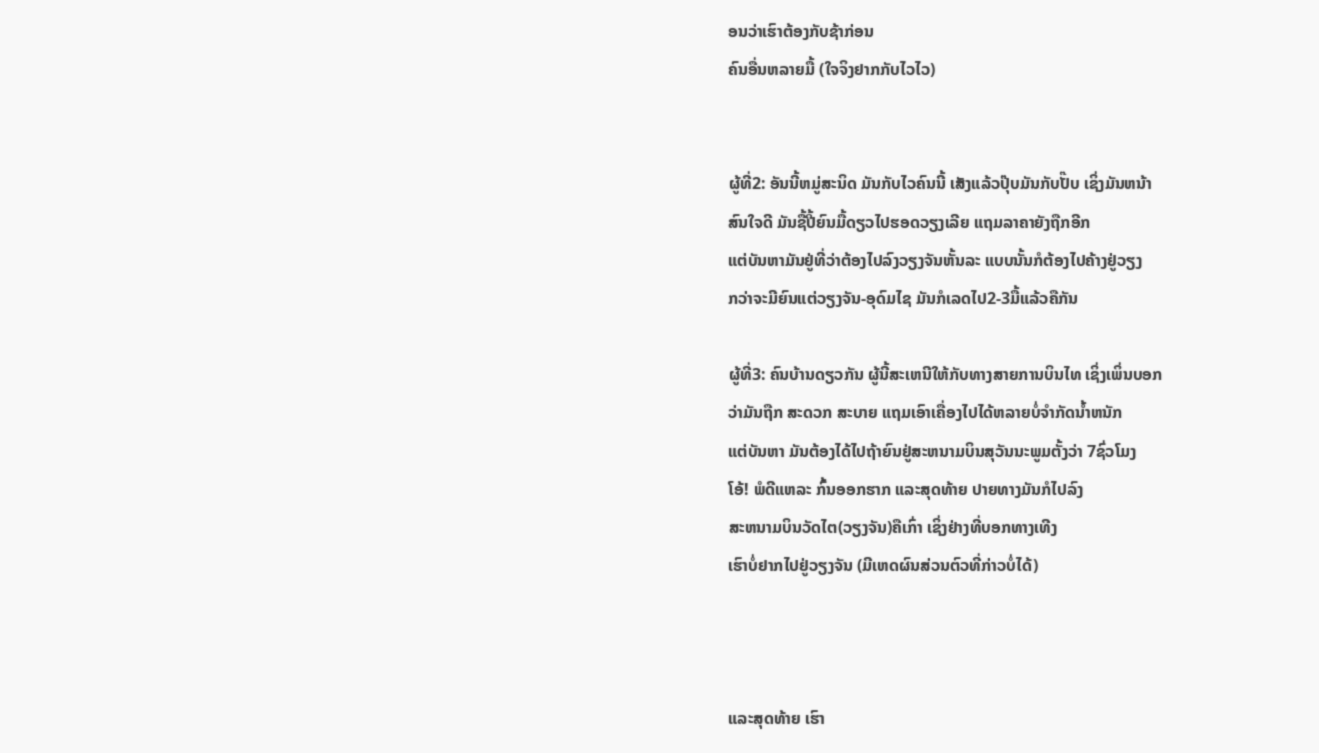ອນວ່າເຮົາຕ້ອງກັບຊ້າກ່ອນ
ຄົນອື່ນຫລາຍມື້ (ໃຈຈິງຢາກກັບໄວໄວ)


ຜູ້ທີ່2: ອັນນີ້ຫມູ່ສະນິດ ມັນກັບໄວຄົນນີ້ ເສັງແລ້ວປຸ໊ບມັນກັບປັ໊ບ ເຊິ່ງມັນຫນ້າ
ສົນໃຈດີ ມັນຊື້ປີ້ຍົນມື້ດຽວໄປຮອດວຽງເລີຍ ແຖມລາຄາຍັງຖືກອີກ
ແຕ່ບັນຫາມັນຢູ່ທີ່ວ່າຕ້ອງໄປລົງວຽງຈັນຫັ້ນລະ ແບບນັ້ນກໍຕ້ອງໄປຄ້າງຢູ່ວຽງ
ກວ່າຈະມີຍົນແຕ່ວຽງຈັນ-ອຸດົມໄຊ ມັນກໍເລດໄປ2-3ມື້ແລ້ວຄືກັນ

ຜູ້ທີ່3: ຄົນບ້ານດຽວກັນ ຜູ້ນີ້ສະເຫນີໃຫ້ກັບທາງສາຍການບິນໄທ ເຊິ່ງເພິ່ນບອກ
ວ່າມັນຖືກ ສະດວກ ສະບາຍ ແຖມເອົາເຄື່ອງໄປໄດ້ຫລາຍບໍ່ຈຳກັດນ້ຳຫນັກ
ແຕ່ບັນຫາ ມັນຕ້ອງໄດ້ໄປຖ້າຍົນຢູ່ສະຫນາມບິນສຸວັນນະພູມຕັ້ງວ່າ 7ຊົ່ວໂມງ
ໂອ້! ພໍດີແຫລະ ກົ້ນອອກຮາກ ແລະສຸດທ້າຍ ປາຍທາງມັນກໍໄປລົງ
ສະຫນາມບິນວັດໄຕ(ວຽງຈັນ)ຄືເກົ່າ ເຊິ່ງຢ່າງທີ່ບອກທາງເທີງ
ເຮົາບໍ່ຢາກໄປຢູ່ວຽງຈັນ (ມີເຫດຜົນສ່ວນຕົວທີ່ກ່າວບໍ່ໄດ້)



ແລະສຸດທ້າຍ ເຮົາ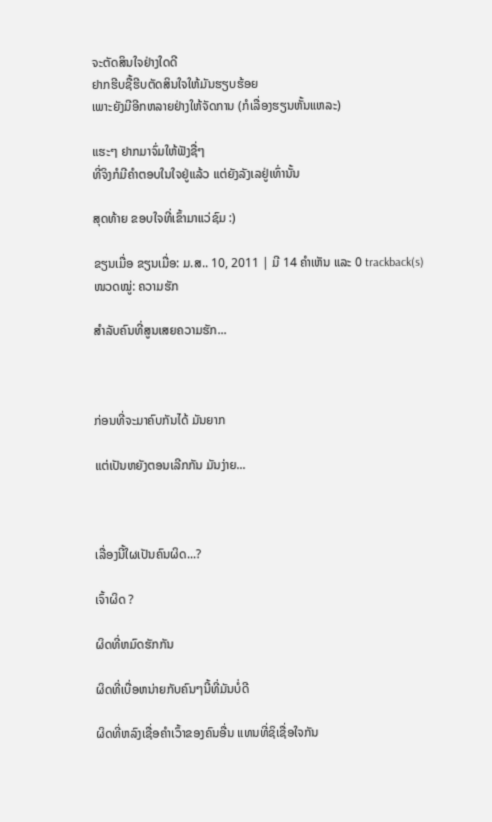ຈະຕັດສິນໃຈຢ່າງໃດດີ
ຢາກຮີບຊື້ຮີບຕັດສິນໃຈໃຫ້ມັນຮຽບຮ້ອຍ
ເພາະຍັງມີອີກຫລາຍຢ່າງໃຫ້ຈັດການ (ກໍເລື່ອງຮຽນຫັ້ນແຫລະ)

ແຮະໆ ຢາກມາຈົ່ມໃຫ້ຟັງຊື່ໆ
ທີ່ຈິງກໍມີຄຳຕອບໃນໃຈຢູ່ແລ້ວ ແຕ່ຍັງລັງເລຢູ່ເທົ່ານັ້ນ

ສຸດທ້າຍ ຂອບໃຈທີ່ເຂົ້າມາແວ່ຊົມ :)

ຂຽນເມື່ອ ຂຽນເມື່ອ: ມ.ສ.. 10, 2011 | ມີ 14 ຄຳເຫັນ ແລະ 0 trackback(s)
ໜວດໝູ່: ຄວາມຮັກ

ສຳລັບຄົນທີ່ສູນເສຍຄວາມຮັກ...



ກ່ອນທີ່ຈະມາຄົບກັນໄດ້ ມັນຍາກ

ແຕ່ເປັນຫຍັງຕອນເລີກກັນ ມັນງ່າຍ...



ເລື່ອງນີ້ໃຜເປັນຄົນຜິດ...?

ເຈົ້າຜິດ ?

ຜິດທີ່ຫມົດຮັກກັນ

ຜິດທີ່ເບື່ອຫນ່າຍກັບຄົນໆນີ້ທີ່ມັນບໍ່ດີ

ຜິດທີ່ຫລົງເຊື່ອຄຳເວົ້າຂອງຄົນອື່ນ ແທນທີ່ຊິເຊື່ອໃຈກັນ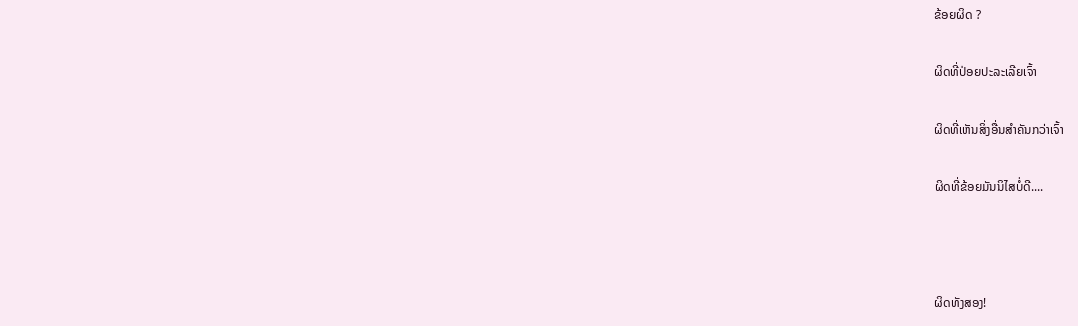ຂ້ອຍຜິດ ?

ຜິດທີ່ປ່ອຍປະລະເລີຍເຈົ້າ

ຜິດທີ່ເຫັນສິ່ງອື່ນສຳຄັນກວ່າເຈົ້າ

ຜິດທີ່ຂ້ອຍມັນນິໄສບໍ່ດີ....



ຜິດທັງສອງ!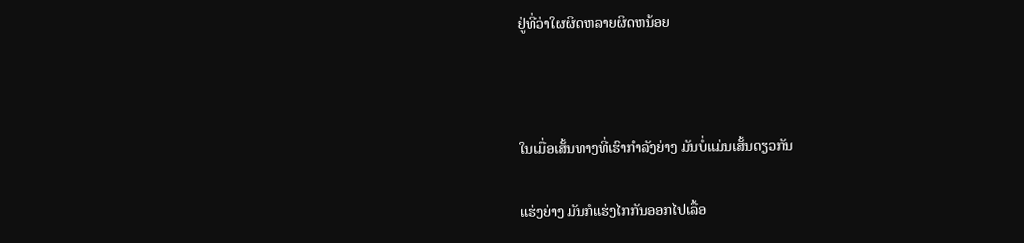ຢູ່ທີ່ວ່າໃຜຜິດຫລາຍຜິດຫນ້ອຍ



ໃນເມື່ອເສັ້ນທາງທີ່ເຮົາກຳລັງຍ່າງ ມັນບໍ່ແມ່ນເສັ້ນດຽວກັນ

ແຮ່ງຍ່າງ ມັນກໍແຮ່ງໄກກັນອອກໄປເລື້ອ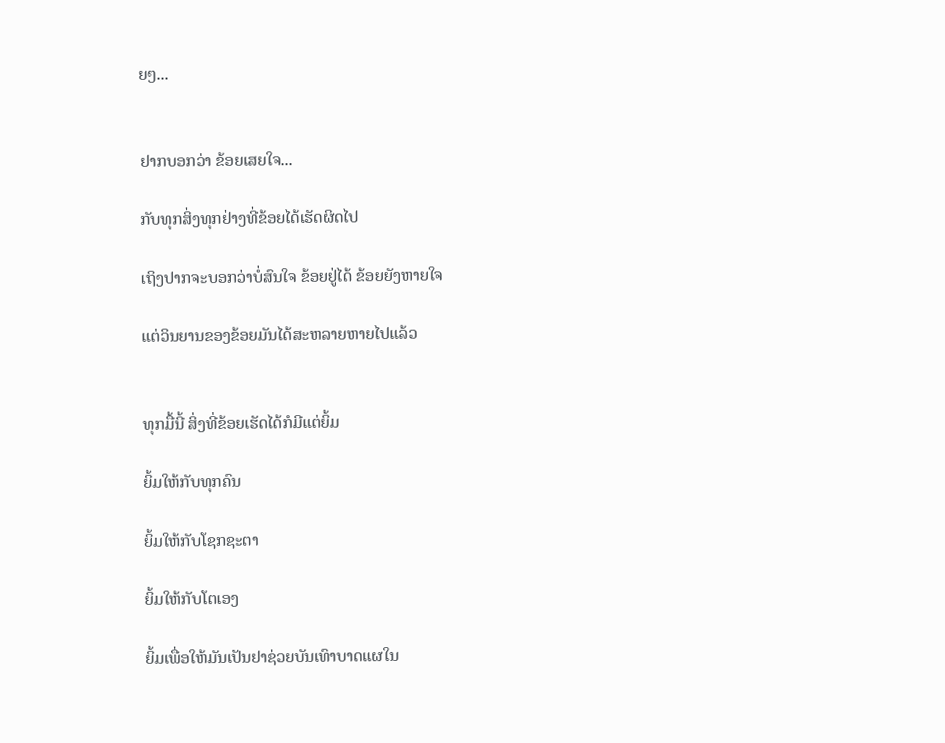ຍໆ...


ຢາກບອກວ່າ ຂ້ອຍເສຍໃຈ...

ກັບທຸກສິ່ງທຸກຢ່າງທີ່ຂ້ອຍໄດ້ເຮັດຜິດໄປ

ເຖິງປາກຈະບອກວ່າບໍ່ສົນໃຈ ຂ້ອຍຢູ່ໄດ້ ຂ້ອຍຍັງຫາຍໃຈ

ແຕ່ວິນຍານຂອງຂ້ອຍມັນໄດ້ສະຫລາຍຫາຍໄປແລ້ວ


ທຸກມື້ນີ້ ສິ່ງທີ່ຂ້ອຍເຮັດໄດ້ກໍມີແຕ່ຍິ້ມ

ຍິ້ມໃຫ້ກັບທຸກຄົນ

ຍິ້ມໃຫ້ກັບໂຊກຊະຕາ

ຍິ້ມໃຫ້ກັບໂຕເອງ

ຍິ້ມເພື່ອໃຫ້ມັນເປັນຢາຊ່ວຍບັນເທົາບາດແຜໃນ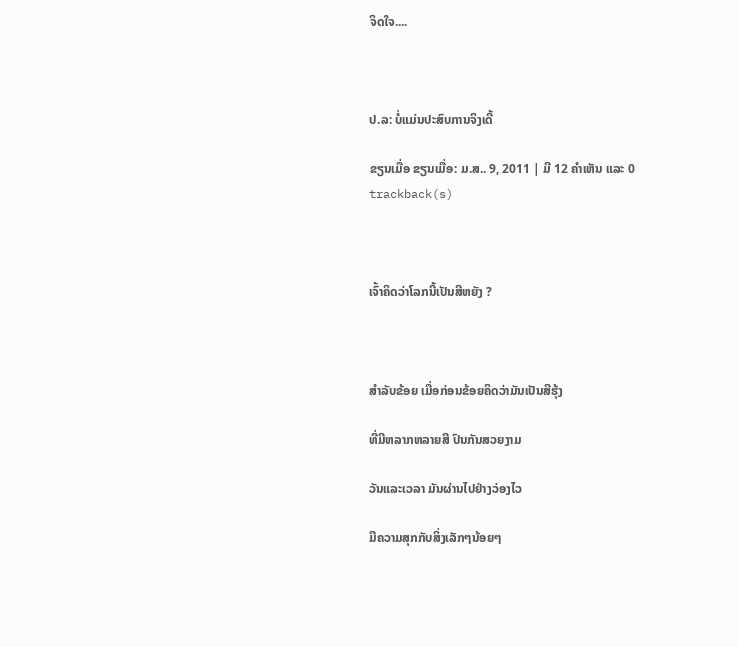ຈິດໃຈ....



ປ.ລ: ບໍ່ແມ່ນປະສົບການຈິງເດີ້

ຂຽນເມື່ອ ຂຽນເມື່ອ: ມ.ສ.. 9, 2011 | ມີ 12 ຄຳເຫັນ ແລະ 0 trackback(s)



ເຈົ້າຄິດວ່າໂລກນີ້ເປັນສີຫຍັງ ?



ສຳລັບຂ້ອຍ ເມື່ອກ່ອນຂ້ອຍຄິດວ່າມັນເປັນສີຮຸ້ງ

ທີ່ມີຫລາກຫລາຍສີ ປົນກັນສວຍງາມ

ວັນແລະເວລາ ມັນຜ່ານໄປຢ່າງວ່ອງໄວ

ມີຄວາມສຸກກັບສິ່ງເລັກໆນ້ອຍໆ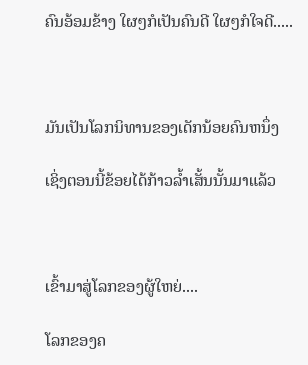ຄົນອ້ອມຂ້າງ ໃຜໆກໍເປັນຄົນດີ ໃຜໆກໍໃຈດີ.....



ມັນເປັນໂລກນິທານຂອງເດັກນ້ອຍຄົນຫນຶ່ງ

ເຊິ່ງຕອນນີ້ຂ້ອຍໄດ້ກ້າວລ້ຳເສັ້ນນັ້ນມາແລ້ວ



ເຂົ້າມາສູ່ໂລກຂອງຜູ້ໃຫຍ່....

ໂລກຂອງຄ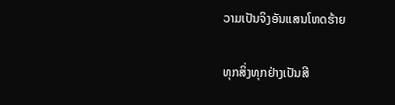ວາມເປັນຈິງອັນແສນໂຫດຮ້າຍ

ທຸກສິ່ງທຸກຢ່າງເປັນສີ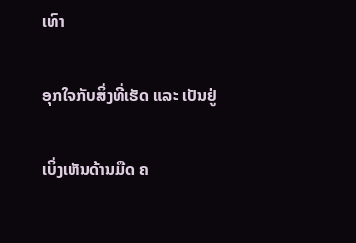ເທົາ

ອຸກໃຈກັບສິ່ງທີ່ເຮັດ ແລະ ເປັນຢູ່

ເບິ່ງເຫັນດ້ານມືດ ຄ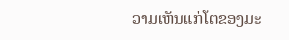ວາມເຫັນແກ່ໂຕຂອງມະ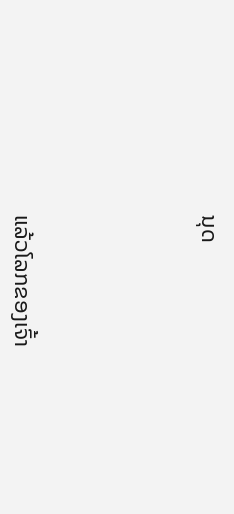ນຸດ





ແລ້ວໂລກຂອງເຈົ້າ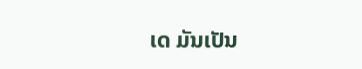ເດ ມັນເປັນ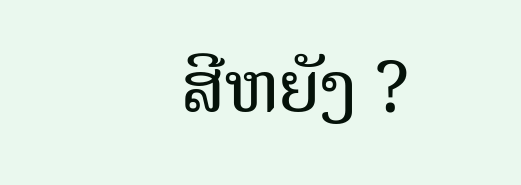ສີຫຍັງ ?